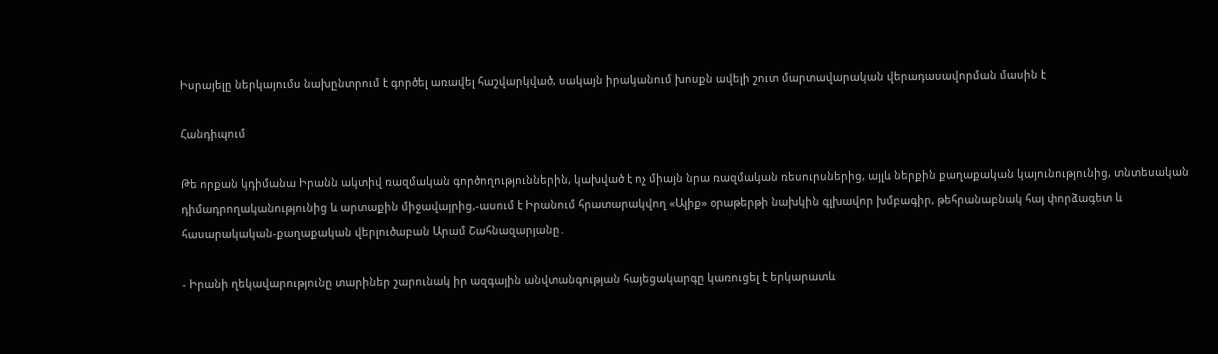Իսրայելը ներկայումս նախընտրում է գործել առավել հաշվարկված, սակայն իրականում խոսքն ավելի շուտ մարտավարական վերադասավորման մասին է

Հանդիպում

Թե որքան կդիմանա Իրանն ակտիվ ռազմական գործողություններին, կախված է ոչ միայն նրա ռազմական ռեսուրսներից, այլև ներքին քաղաքական կայունությունից, տնտեսական դիմադրողականությունից և արտաքին միջավայրից,-ասում է Իրանում հրատարակվող «Ալիք» օրաթերթի նախկին գլխավոր խմբագիր, թեհրանաբնակ հայ փորձագետ և հասարակական-քաղաքական վերլուծաբան Արամ Շահնազարյանը․

- Իրանի ղեկավարությունը տարիներ շարունակ իր ազգային անվտանգության հայեցակարգը կառուցել է երկարատև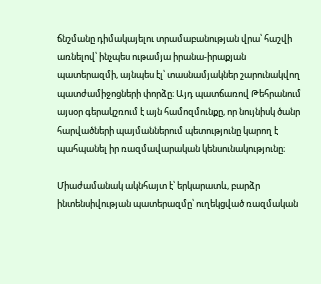ճնշմանը դիմակայելու տրամաբանության վրա՝ հաշվի առնելով՝ ինչպես ութամյա իրանա-իրաքյան պատերազմի, այնպես էլ՝ տասնամյակներ շարունակվող պատժամիջոցների փորձը։ Այդ պատճառով Թեհրանում այսօր գերակշռում է այն համոզմունքը, որ նույնիսկ ծանր հարվածների պայմաններում պետությունը կարող է պահպանել իր ռազմավարական կենսունակությունը։

Միաժամանակ ակնհայտ է՝ երկարատև, բարձր ինտենսիվության պատերազմը՝ ուղեկցված ռազմական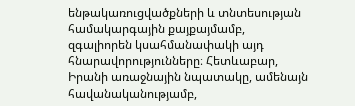ենթակառուցվածքների և տնտեսության համակարգային քայքայմամբ, զգալիորեն կսահմանափակի այդ հնարավորությունները։ Հետևաբար, Իրանի առաջնային նպատակը, ամենայն հավանականությամբ,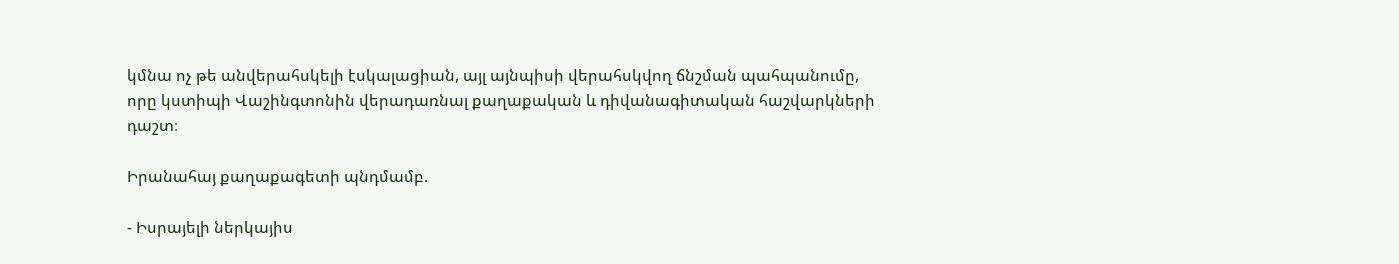կմնա ոչ թե անվերահսկելի էսկալացիան, այլ այնպիսի վերահսկվող ճնշման պահպանումը, որը կստիպի Վաշինգտոնին վերադառնալ քաղաքական և դիվանագիտական հաշվարկների դաշտ։

Իրանահայ քաղաքագետի պնդմամբ.

- Իսրայելի ներկայիս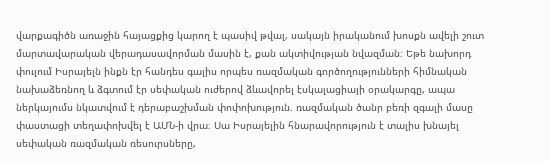վարքագիծն առաջին հայացքից կարող է պասիվ թվալ, սակայն իրականում խոսքն ավելի շուտ մարտավարական վերադասավորման մասին է, քան ակտիվության նվազման։ Եթե նախորդ փուլում Իսրայելն ինքն էր հանդես գալիս որպես ռազմական գործողությունների հիմնական նախաձեռնող և ձգտում էր սեփական ուժերով ձևավորել էսկալացիայի օրակարգը, ապա ներկայումս նկատվում է դերաբաշխման փոփոխություն. ռազմական ծանր բեռի զգալի մասը փաստացի տեղափոխվել է ԱՄՆ-ի վրա։ Սա Իսրայելին հնարավորություն է տալիս խնայել սեփական ռազմական ռեսուրսները,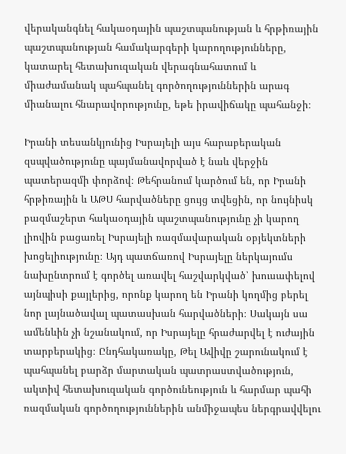վերականգնել հակաօդային պաշտպանության և հրթիռային պաշտպանության համակարգերի կարողությունները, կատարել հետախուզական վերագնահատում և միաժամանակ պահպանել գործողություններին արագ միանալու հնարավորությունը, եթե իրավիճակը պահանջի։

Իրանի տեսանկյունից Իսրայելի այս հարաբերական զսպվածությունը պայմանավորված է նաև վերջին պատերազմի փորձով։ Թեհրանում կարծում են, որ Իրանի հրթիռային և ԱԹՍ հարվածները ցույց տվեցին, որ նույնիսկ բազմաշերտ հակաօդային պաշտպանությունը չի կարող լիովին բացառել Իսրայելի ռազմավարական օբյեկտների խոցելիությունը։ Այդ պատճառով Իսրայելը ներկայումս նախընտրում է գործել առավել հաշվարկված՝ խուսափելով այնպիսի քայլերից, որոնք կարող են Իրանի կողմից բերել նոր լայնածավալ պատասխան հարվածների։ Սակայն սա ամենևին չի նշանակում, որ Իսրայելը հրաժարվել է ուժային տարբերակից։ Ընդհակառակը, Թել Ավիվը շարունակում է պահպանել բարձր մարտական պատրաստվածություն, ակտիվ հետախուզական գործունեություն և հարմար պահի ռազմական գործողություններին անմիջապես ներգրավվելու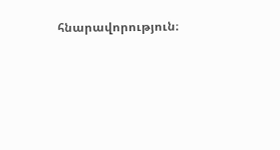հնարավորություն։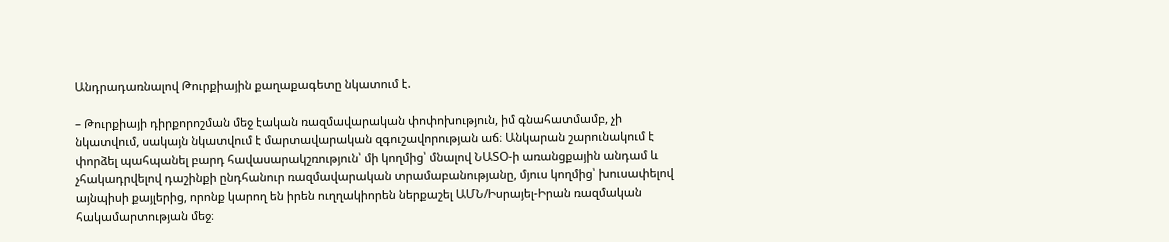Անդրադառնալով Թուրքիային քաղաքագետը նկատում է.

– Թուրքիայի դիրքորոշման մեջ էական ռազմավարական փոփոխություն, իմ գնահատմամբ, չի նկատվում, սակայն նկատվում է մարտավարական զգուշավորության աճ։ Անկարան շարունակում է փորձել պահպանել բարդ հավասարակշռություն՝ մի կողմից՝ մնալով ՆԱՏՕ-ի առանցքային անդամ և չհակադրվելով դաշինքի ընդհանուր ռազմավարական տրամաբանությանը, մյուս կողմից՝ խուսափելով այնպիսի քայլերից, որոնք կարող են իրեն ուղղակիորեն ներքաշել ԱՄՆ/Իսրայել-Իրան ռազմական հակամարտության մեջ։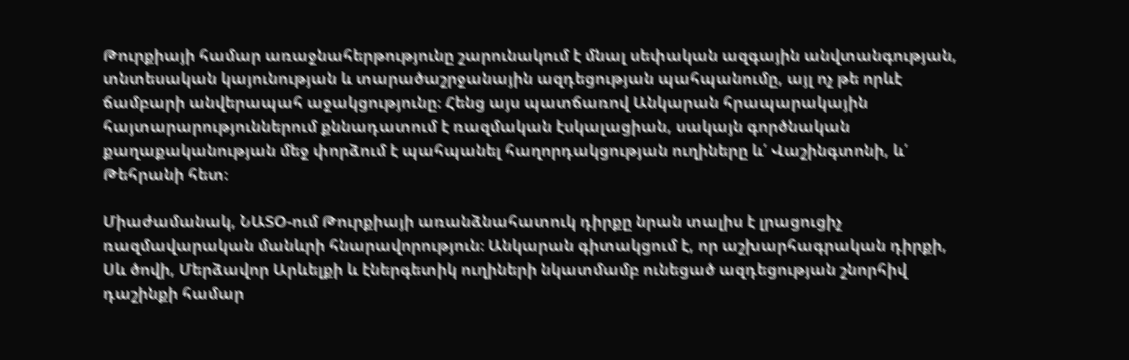Թուրքիայի համար առաջնահերթությունը շարունակում է մնալ սեփական ազգային անվտանգության, տնտեսական կայունության և տարածաշրջանային ազդեցության պահպանումը, այլ ոչ թե որևէ ճամբարի անվերապահ աջակցությունը։ Հենց այս պատճառով Անկարան հրապարակային հայտարարություններում քննադատում է ռազմական էսկալացիան, սակայն գործնական քաղաքականության մեջ փորձում է պահպանել հաղորդակցության ուղիները և՛ Վաշինգտոնի, և՛ Թեհրանի հետ։

Միաժամանակ, ՆԱՏՕ-ում Թուրքիայի առանձնահատուկ դիրքը նրան տալիս է լրացուցիչ ռազմավարական մանևրի հնարավորություն։ Անկարան գիտակցում է, որ աշխարհագրական դիրքի, Սև ծովի, Մերձավոր Արևելքի և էներգետիկ ուղիների նկատմամբ ունեցած ազդեցության շնորհիվ դաշինքի համար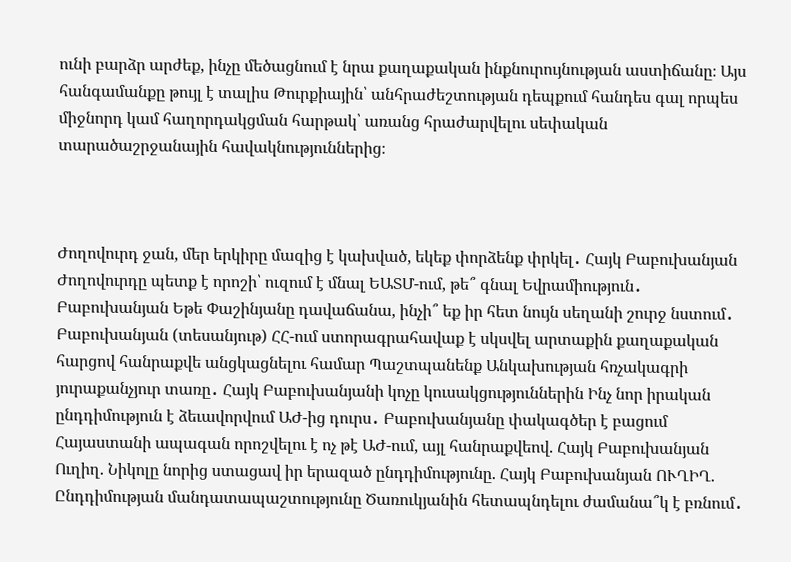ունի բարձր արժեք, ինչը մեծացնում է նրա քաղաքական ինքնուրույնության աստիճանը։ Այս հանգամանքը թույլ է տալիս Թուրքիային՝ անհրաժեշտության դեպքում հանդես գալ որպես միջնորդ կամ հաղորդակցման հարթակ՝ առանց հրաժարվելու սեփական տարածաշրջանային հավակնություններից։



Ժողովուրդ ջան, մեր երկիրը մազից է կախված, եկեք փորձենք փրկել․ Հայկ Բաբուխանյան Ժողովուրդը պետք է որոշի՝ ուզում է մնալ ԵԱՏՄ-ում, թե՞ գնալ Եվրամիություն․ Բաբուխանյան Եթե Փաշինյանը դավաճանա, ինչի՞ եք իր հետ նույն սեղանի շուրջ նստում․ Բաբուխանյան (տեսանյութ) ՀՀ-ում ստորագրահավաք է սկսվել արտաքին քաղաքական հարցով հանրաքվե անցկացնելու համար Պաշտպանենք Անկախության հռչակագրի յուրաքանչյուր տառը․ Հայկ Բաբուխանյանի կոչը կուսակցություններին Ինչ նոր իրական ընդդիմություն է ձեւավորվում ԱԺ-ից դուրս․ Բաբուխանյանը փակագծեր է բացում Հայաստանի ապագան որոշվելու է ոչ թէ ԱԺ-ում, այլ հանրաքվեով. Հայկ Բաբուխանյան Ուղիղ. Նիկոլը նորից ստացավ իր երազած ընդդիմությունը. Հայկ Բաբուխանյան ՈՒՂԻՂ. Ընդդիմության մանդատապաշտությունը Ծառուկյանին հետապնդելու ժամանա՞կ է բռնում․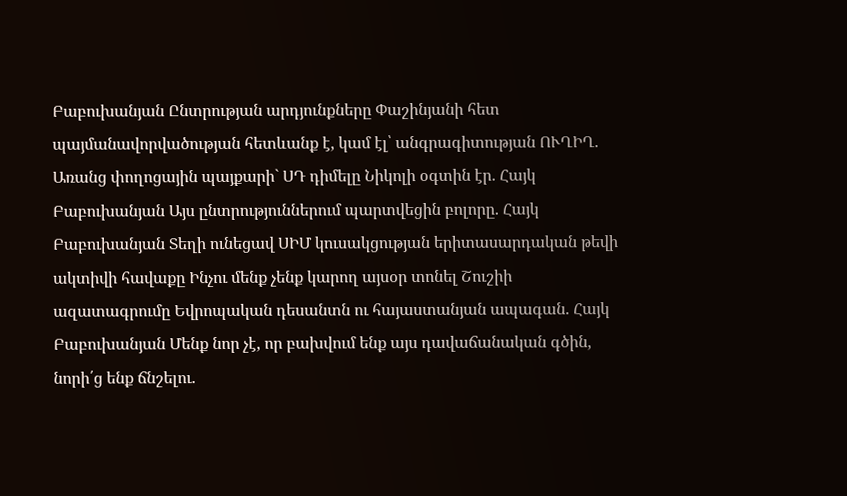Բաբուխանյան Ընտրության արդյունքները Փաշինյանի հետ պայմանավորվածության հետևանք է, կամ էլ՝ անգրագիտության ՈՒՂԻՂ. Առանց փողոցային պայքարի` ՍԴ դիմելը Նիկոլի օգտին էր. Հայկ Բաբուխանյան Այս ընտրություններում պարտվեցին բոլորը. Հայկ Բաբուխանյան Տեղի ունեցավ ՍԻՄ կուսակցության երիտասարդական թեվի ակտիվի հավաքը Ինչու մենք չենք կարող այսօր տոնել Շուշիի ազատագրումը Եվրոպական դեսանտն ու հայաստանյան ապագան. Հայկ Բաբուխանյան Մենք նոր չէ, որ բախվում ենք այս դավաճանական գծին, նորի՛ց ենք ճնշելու.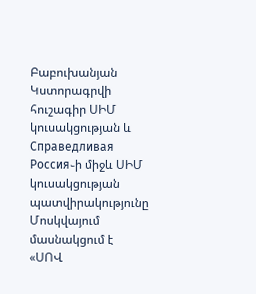Բաբուխանյան Կստորագրվի հուշագիր ՍԻՄ կուսակցության և Справедливая Россия֊ի միջև ՍԻՄ կուսակցության պատվիրակությունը Մոսկվայում մասնակցում է «ՍՈՎ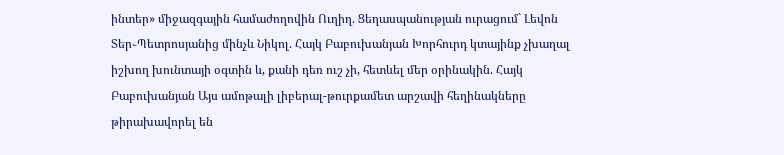ինտեր» միջազգային համաժողովին Ուղիղ. Ցեղասպանության ուրացում` Լեվոն Տեր֊Պետրոսյանից մինչև Նիկոլ. Հայկ Բաբուխանյան Խորհուրդ կտայինք չխաղալ իշխող խունտայի օգտին և, քանի դեռ ուշ չի, հետևել մեր օրինակին. Հայկ Բաբուխանյան Այս ամոթալի լիբերալ-թուրքամետ արշավի հեղինակները թիրախավորել են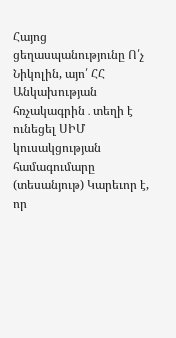Հայոց ցեղասպանությունը Ո՛չ Նիկոլին, այո՛ ՀՀ Անկախության հռչակագրին․տեղի է ունեցել ՍԻՄ կուսակցության համագումարը (տեսանյութ) Կարեւոր է, որ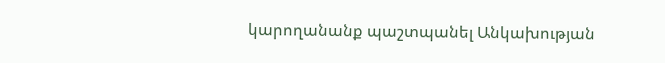կարողանանք պաշտպանել Անկախության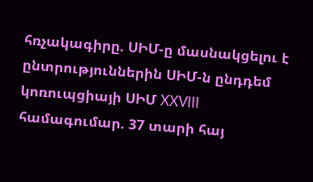հռչակագիրը. ՍԻՄ-ը մասնակցելու է ընտրություններին ՍԻՄ-ն ընդդեմ կոռուպցիայի ՍԻՄ XXVIII համագումար. 37 տարի հայ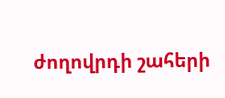ժողովրդի շահերի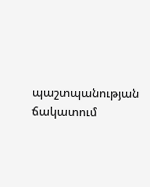պաշտպանության ճակատում